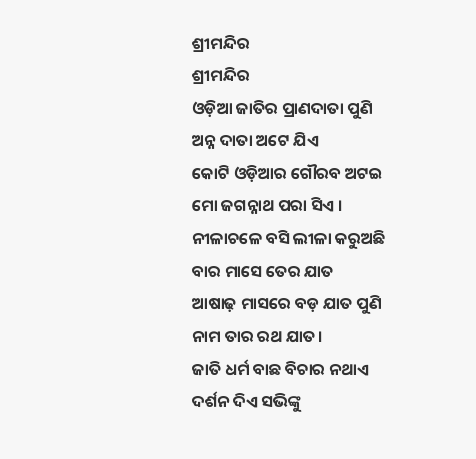ଶ୍ରୀମନ୍ଦିର
ଶ୍ରୀମନ୍ଦିର
ଓଡ଼ିଆ ଜାତିର ପ୍ରାଣଦାତା ପୁଣି
ଅନ୍ନ ଦାତା ଅଟେ ଯିଏ
କୋଟି ଓଡ଼ିଆର ଗୌରବ ଅଟଇ
ମୋ ଜଗନ୍ନାଥ ପରା ସିଏ ।
ନୀଳାଚଳେ ବସି ଲୀଳା କରୁଅଛି
ବାର ମାସେ ତେର ଯାତ
ଆଷାଢ଼ ମାସରେ ବଡ଼ ଯାତ ପୁଣି
ନାମ ତାର ରଥ ଯାତ।
ଜାତି ଧର୍ମ ବାଛ ବିଚାର ନଥାଏ
ଦର୍ଶନ ଦିଏ ସଭିଙ୍କୁ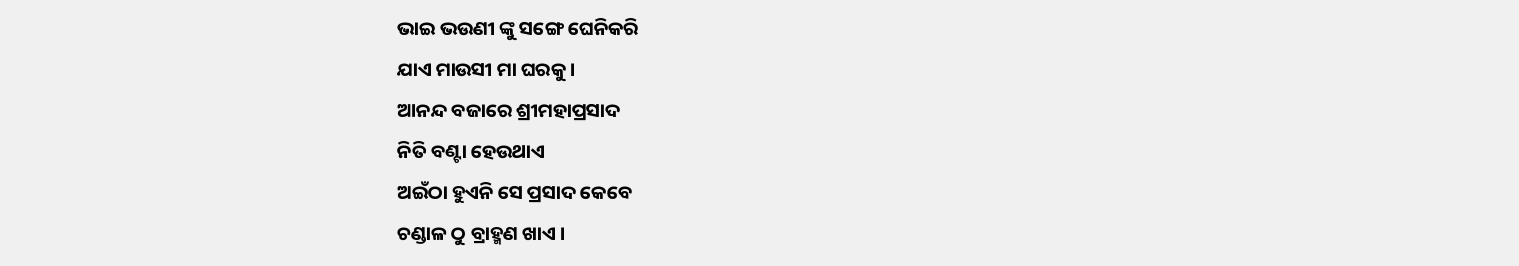ଭାଇ ଭଉଣୀ ଙ୍କୁ ସଙ୍ଗେ ଘେନିକରି
ଯାଏ ମାଉସୀ ମା ଘରକୁ ।
ଆନନ୍ଦ ବଜାରେ ଶ୍ରୀମହାପ୍ରସାଦ
ନିତି ବଣ୍ଟା ହେଉଥାଏ
ଅଇଁଠା ହୁଏନି ସେ ପ୍ରସାଦ କେବେ
ଚଣ୍ଡାଳ ଠୁ ବ୍ରାହ୍ମଣ ଖାଏ ।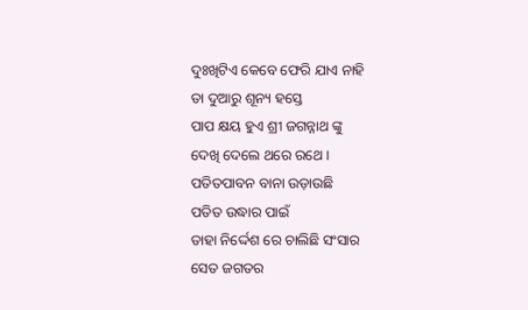ଦୁଃଖିଟିଏ କେବେ ଫେରି ଯାଏ ନାହି
ତା ଦୁଆରୁ ଶୂନ୍ୟ ହସ୍ତେ
ପାପ କ୍ଷୟ ହୁଏ ଶ୍ରୀ ଜଗନ୍ନାଥ ଙ୍କୁ
ଦେଖି ଦେଲେ ଥରେ ରଥେ ।
ପତିତପାବନ ବାନା ଉଡ଼ାଉଛି
ପତିତ ଉଦ୍ଧାର ପାଇଁ
ତାହା ନିର୍ଦ୍ଦେଶ ରେ ଚାଲିଛି ସଂସାର
ସେତ ଜଗତର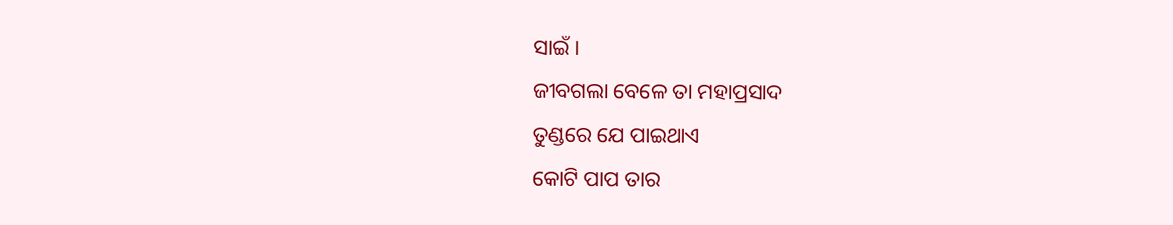ସାଇଁ ।
ଜୀବଗଲା ବେଳେ ତା ମହାପ୍ରସାଦ
ତୁଣ୍ଡରେ ଯେ ପାଇଥାଏ
କୋଟି ପାପ ତାର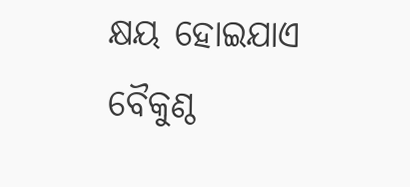କ୍ଷୟ ହୋଇଯାଏ
ବୈକୁଣ୍ଠ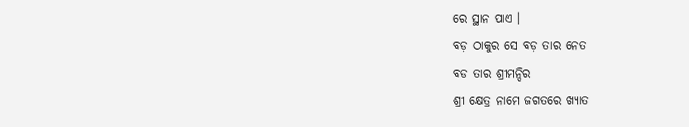ରେ ସ୍ଥାନ ପାଏ ।
ବଡ଼ ଠାକୁର ସେ ବଡ଼ ତାର ନେତ
ବଡ ତାର ଶ୍ରୀମନ୍ଦିର
ଶ୍ରୀ କ୍ଷେତ୍ର ନାମେ ଜଗତରେ ଖ୍ୟାତ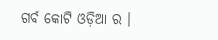ଗର୍ବ କୋଟି ଓଡ଼ିଆ ର ।